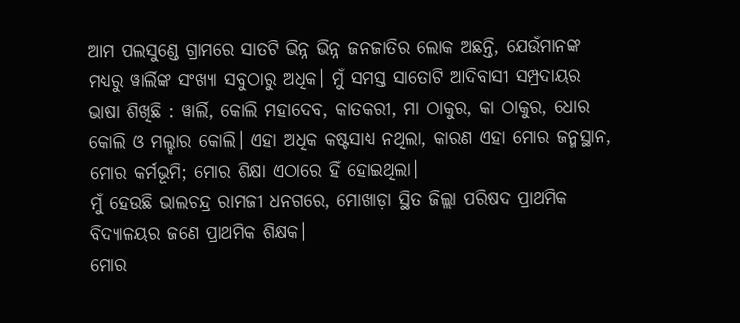ଆମ ପଲସୁଣ୍ଡେ ଗ୍ରାମରେ ସାତଟି ଭିନ୍ନ ଭିନ୍ନ ଜନଜାତିର ଲୋକ ଅଛନ୍ତି, ଯେଉଁମାନଙ୍କ ମଧ୍ୟରୁ ୱାର୍ଲିଙ୍କ ସଂଖ୍ୟା ସବୁଠାରୁ ଅଧିକ। ମୁଁ ସମସ୍ତ ସାତୋଟି ଆଦିବାସୀ ସମ୍ପ୍ରଦାୟର ଭାଷା ଶିଖିଛି : ୱାର୍ଲି, କୋଲି ମହାଦେବ, କାତକରୀ, ମା ଠାକୁର, କା ଠାକୁର, ଧୋର କୋଲି ଓ ମଲ୍ହାର କୋଲି। ଏହା ଅଧିକ କଷ୍ଟସାଧ୍ୟ ନଥିଲା, କାରଣ ଏହା ମୋର ଜନ୍ମସ୍ଥାନ, ମୋର କର୍ମଭୂମି; ମୋର ଶିକ୍ଷା ଏଠାରେ ହିଁ ହୋଇଥିଲା।
ମୁଁ ହେଉଛି ଭାଲଚନ୍ଦ୍ର ରାମଜୀ ଧନଗରେ, ମୋଖାଡ଼ା ସ୍ଥିତ ଜିଲ୍ଲା ପରିଷଦ ପ୍ରାଥମିକ ବିଦ୍ୟାଳୟର ଜଣେ ପ୍ରାଥମିକ ଶିକ୍ଷକ।
ମୋର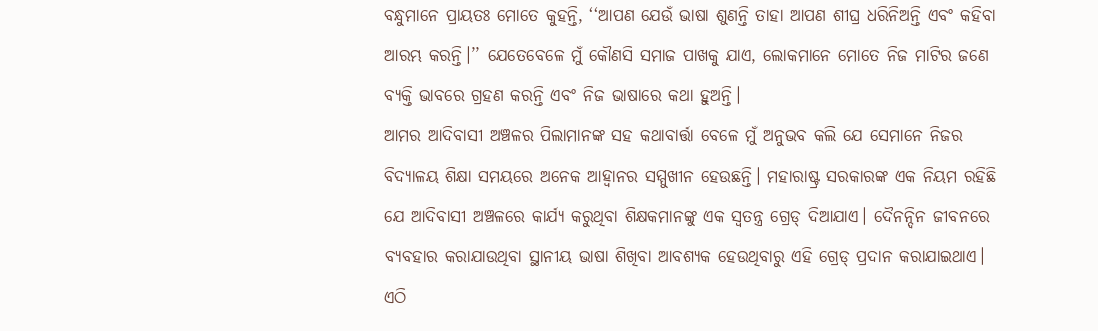ବନ୍ଧୁମାନେ ପ୍ରାୟତଃ ମୋତେ କୁହନ୍ତି, ‘‘ଆପଣ ଯେଉଁ ଭାଷା ଶୁଣନ୍ତି ତାହା ଆପଣ ଶୀଘ୍ର ଧରିନିଅନ୍ତି ଏବଂ କହିବା ଆରମ୍ଭ କରନ୍ତି।’’ ଯେତେବେଳେ ମୁଁ କୌଣସି ସମାଜ ପାଖକୁ ଯାଏ, ଲୋକମାନେ ମୋତେ ନିଜ ମାଟିର ଜଣେ ବ୍ୟକ୍ତି ଭାବରେ ଗ୍ରହଣ କରନ୍ତି ଏବଂ ନିଜ ଭାଷାରେ କଥା ହୁଅନ୍ତି।
ଆମର ଆଦିବାସୀ ଅଞ୍ଚଳର ପିଲାମାନଙ୍କ ସହ କଥାବାର୍ତ୍ତା ବେଳେ ମୁଁ ଅନୁଭବ କଲି ଯେ ସେମାନେ ନିଜର ବିଦ୍ୟାଳୟ ଶିକ୍ଷା ସମୟରେ ଅନେକ ଆହ୍ୱାନର ସମ୍ମୁଖୀନ ହେଉଛନ୍ତି। ମହାରାଷ୍ଟ୍ର ସରକାରଙ୍କ ଏକ ନିୟମ ରହିଛି ଯେ ଆଦିବାସୀ ଅଞ୍ଚଳରେ କାର୍ଯ୍ୟ କରୁଥିବା ଶିକ୍ଷକମାନଙ୍କୁ ଏକ ସ୍ୱତନ୍ତ୍ର ଗ୍ରେଡ୍ ଦିଆଯାଏ। ଦୈନନ୍ଦିନ ଜୀବନରେ ବ୍ୟବହାର କରାଯାଉଥିବା ସ୍ଥାନୀୟ ଭାଷା ଶିଖିବା ଆବଶ୍ୟକ ହେଉଥିବାରୁ ଏହି ଗ୍ରେଡ୍ ପ୍ରଦାନ କରାଯାଇଥାଏ।
ଏଠି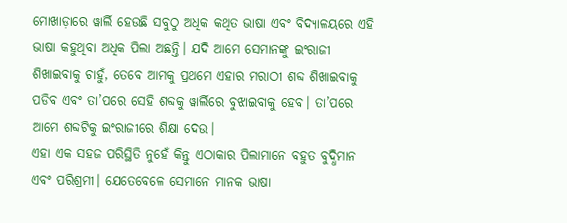ମୋଖାଡ଼ାରେ ୱାର୍ଲି ହେଉଛି ସବୁଠୁ ଅଧିକ କଥିତ ଭାଷା ଏବଂ ବିଦ୍ୟାଳୟରେ ଏହି ଭାଷା କହୁଥିବା ଅଧିକ ପିଲା ଅଛନ୍ତି। ଯଦି ଆମେ ସେମାନଙ୍କୁ ଇଂରାଜୀ ଶିଖାଇବାକୁ ଚାହୁଁ, ତେବେ ଆମକୁ ପ୍ରଥମେ ଏହାର ମରାଠୀ ଶବ୍ଦ ଶିଖାଇବାକୁ ପଡିବ ଏବଂ ତା’ପରେ ସେହି ଶବ୍ଦକୁ ୱାର୍ଲିରେ ବୁଝାଇବାକୁ ହେବ। ତା’ପରେ ଆମେ ଶବ୍ଦଟିକୁ ଇଂରାଜୀରେ ଶିକ୍ଷା ଦେଉ।
ଏହା ଏକ ସହଜ ପରିସ୍ଥିତି ନୁହେଁ କିନ୍ତୁ ଏଠାକାର ପିଲାମାନେ ବହୁତ ବୁଦ୍ଧିମାନ ଏବଂ ପରିଶ୍ରମୀ। ଯେତେବେଳେ ସେମାନେ ମାନକ ଭାଷା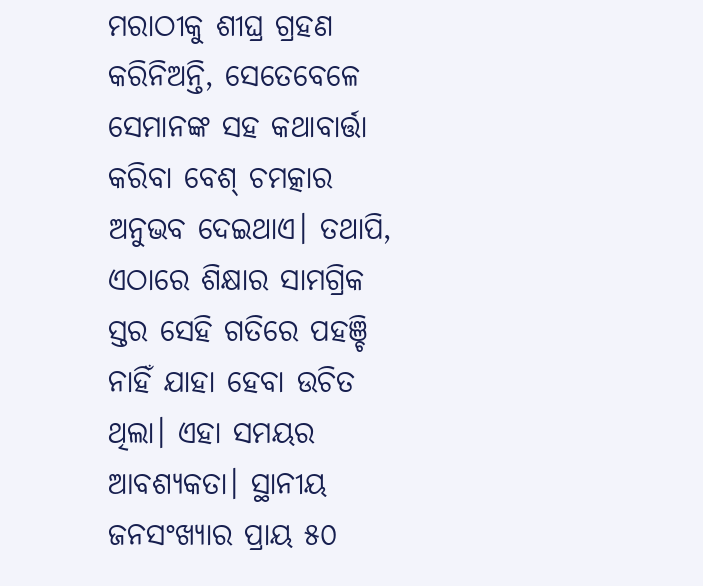ମରାଠୀକୁ ଶୀଘ୍ର ଗ୍ରହଣ କରିନିଅନ୍ତି, ସେତେବେଳେ ସେମାନଙ୍କ ସହ କଥାବାର୍ତ୍ତା କରିବା ବେଶ୍ ଚମତ୍କାର ଅନୁଭବ ଦେଇଥାଏ। ତଥାପି, ଏଠାରେ ଶିକ୍ଷାର ସାମଗ୍ରିକ ସ୍ତର ସେହି ଗତିରେ ପହଞ୍ଚି ନାହିଁ ଯାହା ହେବା ଉଚିତ ଥିଲା। ଏହା ସମୟର ଆବଶ୍ୟକତା। ସ୍ଥାନୀୟ ଜନସଂଖ୍ୟାର ପ୍ରାୟ ୫୦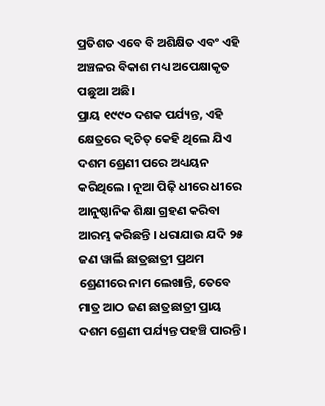ପ୍ରତିଶତ ଏବେ ବି ଅଶିକ୍ଷିତ ଏବଂ ଏହି ଅଞ୍ଚଳର ବିକାଶ ମଧ୍ୟ ଅପେକ୍ଷାକୃତ ପଛୁଆ ଅଛି।
ପ୍ରାୟ ୧୯୯୦ ଦଶକ ପର୍ଯ୍ୟନ୍ତ, ଏହି କ୍ଷେତ୍ରରେ କ୍ୱଚିତ୍ କେହି ଥିଲେ ଯିଏ ଦଶମ ଶ୍ରେଣୀ ପରେ ଅଧ୍ୟୟନ କରିଥିଲେ । ନୂଆ ପିଢ଼ି ଧୀରେ ଧୀରେ ଆନୁଷ୍ଠାନିକ ଶିକ୍ଷା ଗ୍ରହଣ କରିବା ଆରମ୍ଭ କରିଛନ୍ତି । ଧରାଯାଉ ଯଦି ୨୫ ଜଣ ୱାର୍ଲି ଛାତ୍ରଛାତ୍ରୀ ପ୍ରଥମ ଶ୍ରେଣୀରେ ନାମ ଲେଖାନ୍ତି, ତେବେ ମାତ୍ର ଆଠ ଜଣ ଛାତ୍ରଛାତ୍ରୀ ପ୍ରାୟ ଦଶମ ଶ୍ରେଣୀ ପର୍ଯ୍ୟନ୍ତ ପହଞ୍ଚି ପାରନ୍ତି।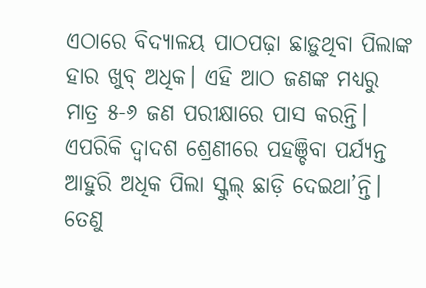ଏଠାରେ ବିଦ୍ୟାଳୟ ପାଠପଢ଼ା ଛାଡ଼ୁଥିବା ପିଲାଙ୍କ ହାର ଖୁବ୍ ଅଧିକ। ଏହି ଆଠ ଜଣଙ୍କ ମଧ୍ୟରୁ ମାତ୍ର ୫-୬ ଜଣ ପରୀକ୍ଷାରେ ପାସ କରନ୍ତି। ଏପରିକି ଦ୍ୱାଦଶ ଶ୍ରେଣୀରେ ପହଞ୍ଚିବା ପର୍ଯ୍ୟନ୍ତ ଆହୁରି ଅଧିକ ପିଲା ସ୍କୁଲ୍ ଛାଡ଼ି ଦେଇଥା’ନ୍ତି। ତେଣୁ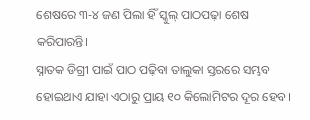ଶେଷରେ ୩-୪ ଜଣ ପିଲା ହିଁ ସ୍କୁଲ୍ ପାଠପଢ଼ା ଶେଷ କରିପାରନ୍ତି।
ସ୍ନାତକ ଡିଗ୍ରୀ ପାଇଁ ପାଠ ପଢ଼ିବା ତାଲୁକା ସ୍ତରରେ ସମ୍ଭବ ହୋଇଥାଏ ଯାହା ଏଠାରୁ ପ୍ରାୟ ୧୦ କିଲୋମିଟର ଦୂର ହେବ।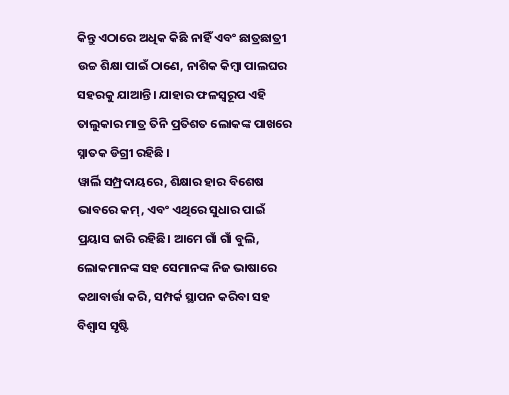କିନ୍ତୁ ଏଠାରେ ଅଧିକ କିଛି ନାହିଁ ଏବଂ ଛାତ୍ରଛାତ୍ରୀ ଉଚ୍ଚ ଶିକ୍ଷା ପାଇଁ ଠାଣେ, ନାଶିକ କିମ୍ବା ପାଲଘର ସହରକୁ ଯାଆନ୍ତି। ଯାହାର ଫଳସ୍ୱରୂପ ଏହି ତାଲୁକାର ମାତ୍ର ତିନି ପ୍ରତିଶତ ଲୋକଙ୍କ ପାଖରେ ସ୍ନାତକ ଡିଗ୍ରୀ ରହିଛି ।
ୱାର୍ଲି ସମ୍ପ୍ରଦାୟରେ, ଶିକ୍ଷାର ହାର ବିଶେଷ ଭାବରେ କମ୍, ଏବଂ ଏଥିରେ ସୁଧାର ପାଇଁ ପ୍ରୟାସ ଜାରି ରହିଛି। ଆମେ ଗାଁ ଗାଁ ବୁଲି, ଲୋକମାନଙ୍କ ସହ ସେମାନଙ୍କ ନିଜ ଭାଷାରେ କଥାବାର୍ତ୍ତା କରି, ସମ୍ପର୍କ ସ୍ଥାପନ କରିବା ସହ ବିଶ୍ୱାସ ସୃଷ୍ଟି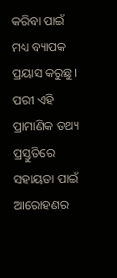କରିବା ପାଇଁ ମଧ୍ୟ ବ୍ୟାପକ ପ୍ରୟାସ କରୁଛୁ।
ପରୀ ଏହି ପ୍ରାମାଣିକ ତଥ୍ୟ ପ୍ରସ୍ତୁତିରେ ସହାୟତା ପାଇଁ ଆରୋହଣର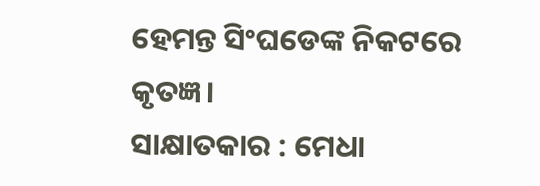ହେମନ୍ତ ସିଂଘଡେଙ୍କ ନିକଟରେ କୃତଜ୍ଞ।
ସାକ୍ଷାତକାର : ମେଧା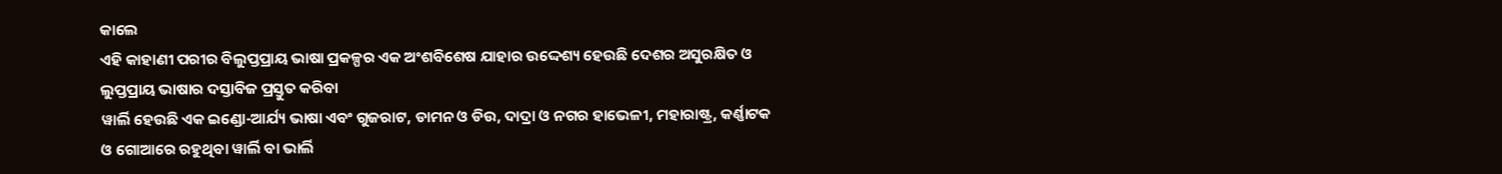କାଲେ
ଏହି କାହାଣୀ ପରୀର ବିଲୁପ୍ତପ୍ରାୟ ଭାଷା ପ୍ରକଳ୍ପର ଏକ ଅଂଶବିଶେଷ ଯାହାର ଉଦ୍ଦେଶ୍ୟ ହେଉଛି ଦେଶର ଅସୁରକ୍ଷିତ ଓ ଲୁପ୍ତପ୍ରାୟ ଭାଷାର ଦସ୍ତାବିଜ ପ୍ରସ୍ତୁତ କରିବା
ୱାର୍ଲି ହେଉଛି ଏକ ଇଣ୍ଡୋ-ଆର୍ଯ୍ୟ ଭାଷା ଏବଂ ଗୁଜରାଟ, ଡାମନ ଓ ଡିଉ, ଦାଦ୍ରା ଓ ନଗର ହାଭେଳୀ, ମହାରାଷ୍ଟ୍ର, କର୍ଣ୍ଣାଟକ ଓ ଗୋଆରେ ରହୁଥିବା ୱାର୍ଲି ବା ଭାର୍ଲି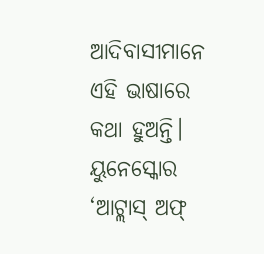ଆଦିବାସୀମାନେ ଏହି ଭାଷାରେ କଥା ହୁଅନ୍ତି। ୟୁନେସ୍କୋର ‘ଆଟ୍ଲାସ୍ ଅଫ୍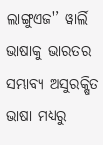ଲାଙ୍ଗୁଏଜ'’ ୱାର୍ଲି ଭାଷାକୁ ଭାରତର ସମ୍ଭାବ୍ୟ ଅସୁରକ୍ଷିତ ଭାଷା ମଧ୍ୟରୁ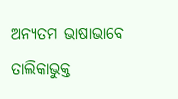ଅନ୍ୟତମ ଭାଷାଭାବେ ତାଲିକାଭୁକ୍ତ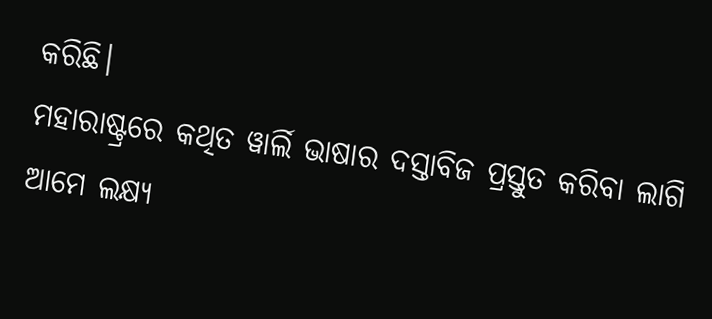କରିଛି।
ମହାରାଷ୍ଟ୍ରରେ କଥିତ ୱାର୍ଲି ଭାଷାର ଦସ୍ତାବିଜ ପ୍ରସ୍ତୁତ କରିବା ଲାଗି ଆମେ ଲକ୍ଷ୍ୟ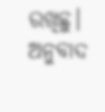ରଖିଛୁ।
ଅନୁବାଦ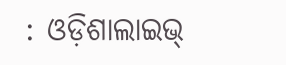: ଓଡ଼ିଶାଲାଇଭ୍